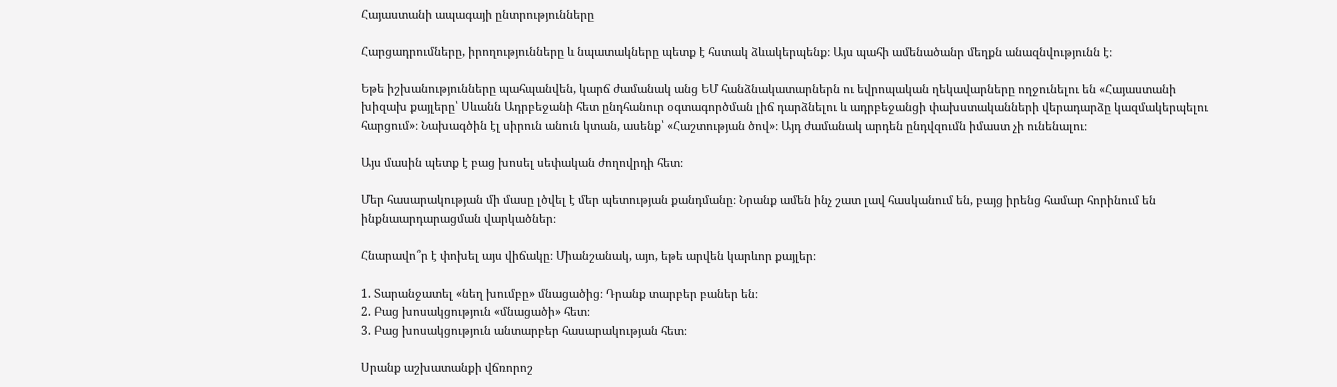Հայաստանի ապագայի ընտրությունները

Հարցադրումները, իրողությունները և նպատակները պետք է հստակ ձևակերպենք։ Այս պահի ամենածանր մեղքն անազնվությունն է։

Եթե իշխանությունները պահպանվեն, կարճ ժամանակ անց ԵՄ հանձնակատարներն ու եվրոպական ղեկավարները ողջունելու են «Հայաստանի խիզախ քայլերը՝ Սևանն Ադրբեջանի հետ ընդհանուր օգտագործման լիճ դարձնելու և ադրբեջանցի փախստականների վերադարձը կազմակերպելու հարցում»։ Նախագծին էլ սիրուն անուն կտան, ասենք՝ «Հաշտության ծով»։ Այդ ժամանակ արդեն ընդվզումն իմաստ չի ունենալու։

Այս մասին պետք է բաց խոսել սեփական ժողովրդի հետ։

Մեր հասարակության մի մասը լծվել է մեր պետության քանդմանը։ Նրանք ամեն ինչ շատ լավ հասկանում են, բայց իրենց համար հորինում են ինքնաարդարացման վարկածներ։

Հնարավո՞ր է փոխել այս վիճակը։ Միանշանակ, այո, եթե արվեն կարևոր քայլեր։

1. Տարանջատել «նեղ խումբը» մնացածից։ Դրանք տարբեր բաներ են։
2. Բաց խոսակցություն «մնացածի» հետ։
3. Բաց խոսակցություն անտարբեր հասարակության հետ։

Սրանք աշխատանքի վճռորոշ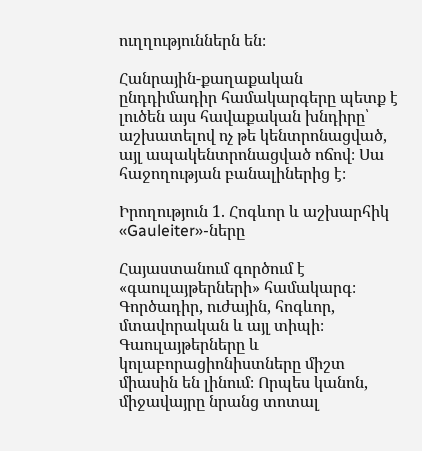ուղղություններն են։

Հանրային-քաղաքական ընդդիմադիր համակարգերը պետք է լուծեն այս հավաքական խնդիրը՝ աշխատելով ոչ թե կենտրոնացված, այլ ապակենտրոնացված ոճով։ Սա հաջողության բանալիներից է։

Իրողություն 1. Հոգևոր և աշխարհիկ «Gauleiter»-ները

Հայաստանում գործում է «գաուլայթերների» համակարգ։ Գործադիր, ուժային, հոգևոր, մտավորական և այլ տիպի։ Գաուլայթերները և կոլաբորացիոնիստները միշտ միասին են լինում։ Որպես կանոն, միջավայրը նրանց տոտալ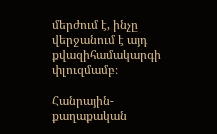մերժում է, ինչը վերջանում է այդ քվազիհամակարգի փլուզմամբ։

Հանրային-քաղաքական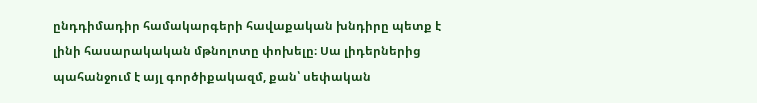ընդդիմադիր համակարգերի հավաքական խնդիրը պետք է լինի հասարակական մթնոլոտը փոխելը։ Սա լիդերներից պահանջում է այլ գործիքակազմ, քան՝ սեփական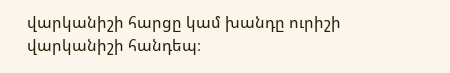վարկանիշի հարցը կամ խանդը ուրիշի վարկանիշի հանդեպ։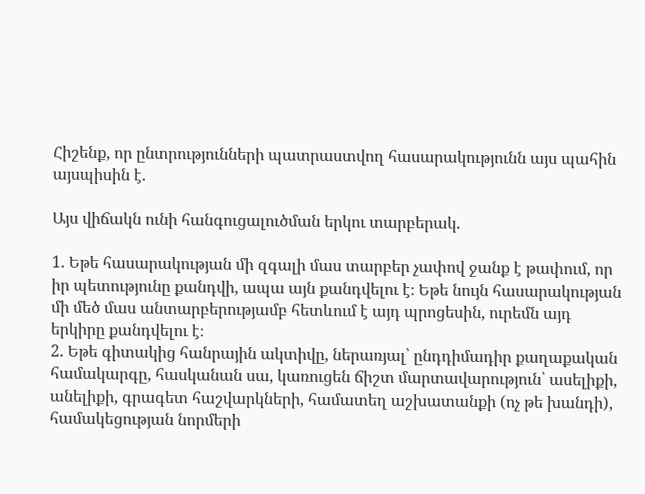Հիշենք, որ ընտրությունների պատրաստվող հասարակությունն այս պահին այսպիսին է.

Այս վիճակն ունի հանգուցալուծման երկու տարբերակ.

1. Եթե հասարակության մի զգալի մաս տարբեր չափով ջանք է թափում, որ իր պետությունը քանդվի, ապա այն քանդվելու է։ Եթե նույն հասարակության մի մեծ մաս անտարբերությամբ հետևում է այդ պրոցեսին, ուրեմն այդ երկիրը քանդվելու է։
2. Եթե գիտակից հանրային ակտիվը, ներառյալ՝ ընդդիմադիր քաղաքական համակարգը, հասկանան սա, կառուցեն ճիշտ մարտավարություն՝ ասելիքի, անելիքի, գրագետ հաշվարկների, համատեղ աշխատանքի (ոչ թե խանդի), համակեցության նորմերի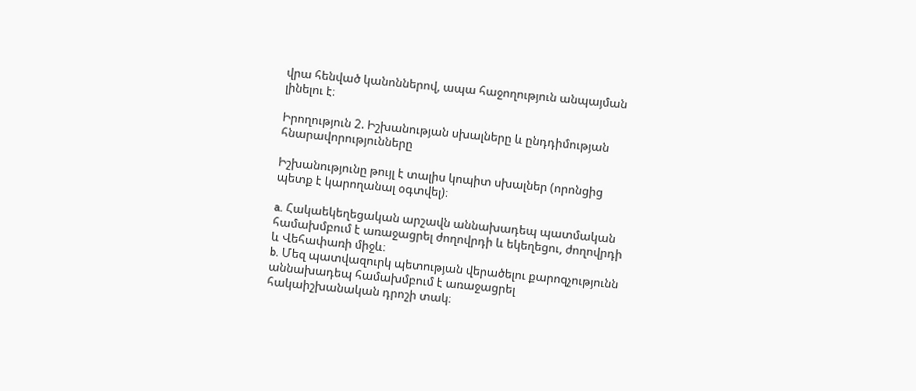վրա հենված կանոններով, ապա հաջողություն անպայման լինելու է։

Իրողություն 2. Իշխանության սխալները և ընդդիմության հնարավորությունները

Իշխանությունը թույլ է տալիս կոպիտ սխալներ (որոնցից պետք է կարողանալ օգտվել)։

a. Հակաեկեղեցական արշավն աննախադեպ պատմական համախմբում է առաջացրել ժողովրդի և եկեղեցու, ժողովրդի և Վեհափառի միջև։
b. Մեզ պատվազուրկ պետության վերածելու քարոզչությունն աննախադեպ համախմբում է առաջացրել հակաիշխանական դրոշի տակ։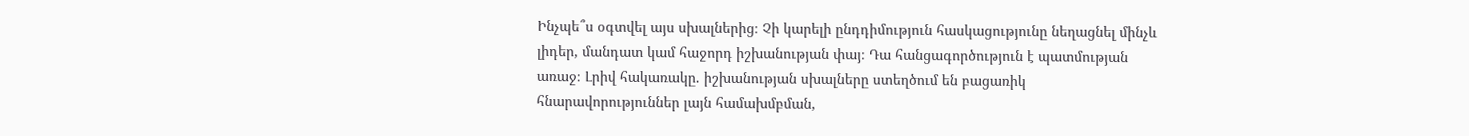Ինչպե՞ս օգտվել այս սխալներից։ Չի կարելի ընդդիմություն հասկացությունը նեղացնել մինչև լիդեր, մանդատ կամ հաջորդ իշխանության փայ։ Դա հանցագործություն է պատմության առաջ։ Լրիվ հակառակը. իշխանության սխալները ստեղծում են բացառիկ հնարավորություններ լայն համախմբման,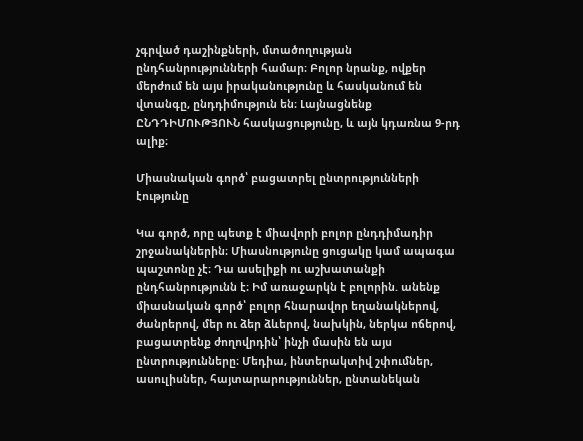չգրված դաշինքների, մտածողության ընդհանրությունների համար։ Բոլոր նրանք, ովքեր մերժում են այս իրականությունը և հասկանում են վտանգը, ընդդիմություն են։ Լայնացնենք ԸՆԴԴԻՄՈՒԹՅՈՒՆ հասկացությունը, և այն կդառնա 9-րդ ալիք։

Միասնական գործ՝ բացատրել ընտրությունների էությունը

Կա գործ, որը պետք է միավորի բոլոր ընդդիմադիր շրջանակներին։ Միասնությունը ցուցակը կամ ապագա պաշտոնը չէ։ Դա ասելիքի ու աշխատանքի ընդհանրությունն է։ Իմ առաջարկն է բոլորին. անենք միասնական գործ՝ բոլոր հնարավոր եղանակներով, ժանրերով, մեր ու ձեր ձևերով, նախկին, ներկա ոճերով, բացատրենք ժողովրդին՝ ինչի մասին են այս ընտրությունները։ Մեդիա, ինտերակտիվ շփումներ, ասուլիսներ, հայտարարություններ, ընտանեկան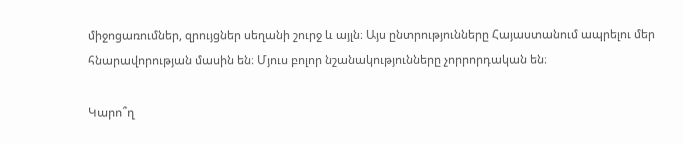միջոցառումներ, զրույցներ սեղանի շուրջ և այլն։ Այս ընտրությունները Հայաստանում ապրելու մեր հնարավորության մասին են։ Մյուս բոլոր նշանակությունները չորրորդական են։

Կարո՞ղ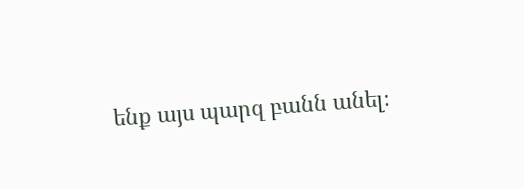ենք այս պարզ բանն անել։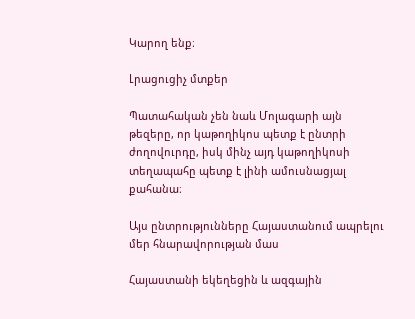Կարող ենք։

Լրացուցիչ մտքեր

Պատահական չեն նաև Մոլագարի այն թեզերը, որ կաթողիկոս պետք է ընտրի ժողովուրդը, իսկ մինչ այդ կաթողիկոսի տեղապահը պետք է լինի ամուսնացյալ քահանա։

Այս ընտրությունները Հայաստանում ապրելու մեր հնարավորության մաս

Հայաստանի եկեղեցին և ազգային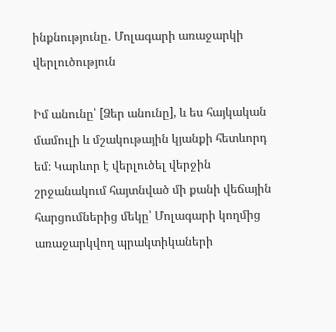ինքնությունը․ Մոլագարի առաջարկի վերլուծություն

Իմ անունը՝ [Ձեր անունը], և ես հայկական մամուլի և մշակութային կյանքի հետևորդ եմ։ Կարևոր է վերլուծել վերջին շրջանակում հայտնված մի քանի վեճային հարցումներից մեկը՝ Մոլագարի կողմից առաջարկվող պրակտիկաների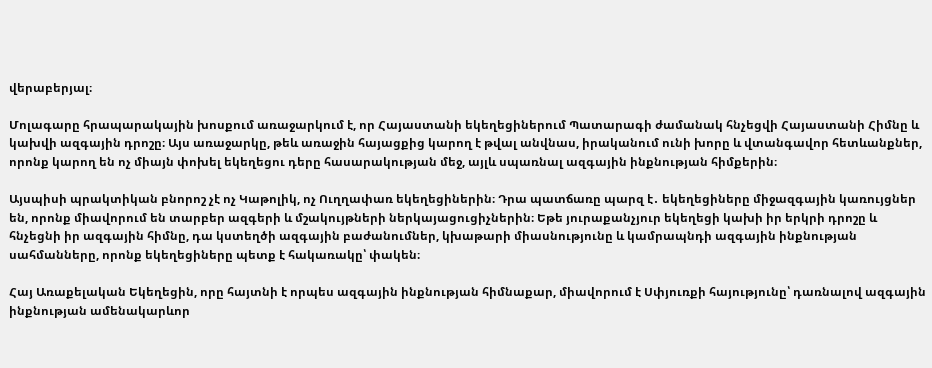վերաբերյալ։

Մոլագարը հրապարակային խոսքում առաջարկում է, որ Հայաստանի եկեղեցիներում Պատարագի ժամանակ հնչեցվի Հայաստանի Հիմնը և կախվի ազգային դրոշը։ Այս առաջարկը, թեև առաջին հայացքից կարող է թվալ անվնաս, իրականում ունի խորը և վտանգավոր հետևանքներ, որոնք կարող են ոչ միայն փոխել եկեղեցու դերը հասարակության մեջ, այլև սպառնալ ազգային ինքնության հիմքերին։

Այսպիսի պրակտիկան բնորոշ չէ ոչ Կաթոլիկ, ոչ Ուղղափառ եկեղեցիներին։ Դրա պատճառը պարզ է․ եկեղեցիները միջազգային կառույցներ են, որոնք միավորում են տարբեր ազգերի և մշակույթների ներկայացուցիչներին։ Եթե յուրաքանչյուր եկեղեցի կախի իր երկրի դրոշը և հնչեցնի իր ազգային հիմնը, դա կստեղծի ազգային բաժանումներ, կխաթարի միասնությունը և կամրապնդի ազգային ինքնության սահմանները, որոնք եկեղեցիները պետք է հակառակը՝ փակեն։

Հայ Առաքելական Եկեղեցին, որը հայտնի է որպես ազգային ինքնության հիմնաքար, միավորում է Սփյուռքի հայությունը՝ դառնալով ազգային ինքնության ամենակարևոր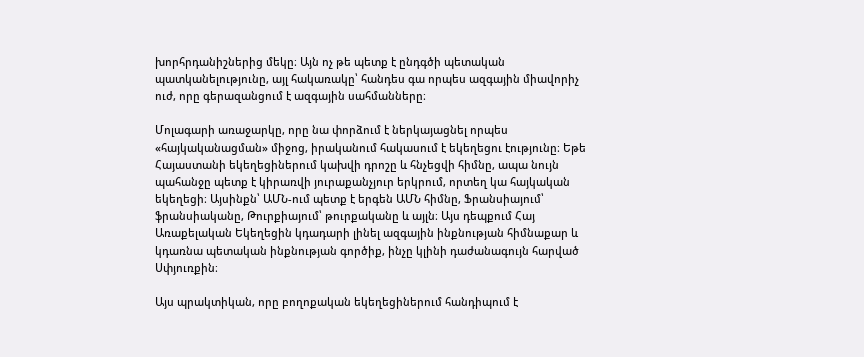խորհրդանիշներից մեկը։ Այն ոչ թե պետք է ընդգծի պետական պատկանելությունը, այլ հակառակը՝ հանդես գա որպես ազգային միավորիչ ուժ, որը գերազանցում է ազգային սահմանները։

Մոլագարի առաջարկը, որը նա փորձում է ներկայացնել որպես «հայկականացման» միջոց, իրականում հակասում է եկեղեցու էությունը։ Եթե Հայաստանի եկեղեցիներում կախվի դրոշը և հնչեցվի հիմնը, ապա նույն պահանջը պետք է կիրառվի յուրաքանչյուր երկրում, որտեղ կա հայկական եկեղեցի։ Այսինքն՝ ԱՄՆ-ում պետք է երգեն ԱՄՆ հիմնը, Ֆրանսիայում՝ ֆրանսիականը, Թուրքիայում՝ թուրքականը և այլն։ Այս դեպքում Հայ Առաքելական Եկեղեցին կդադարի լինել ազգային ինքնության հիմնաքար և կդառնա պետական ինքնության գործիք, ինչը կլինի դաժանագույն հարված Սփյուռքին։

Այս պրակտիկան, որը բողոքական եկեղեցիներում հանդիպում է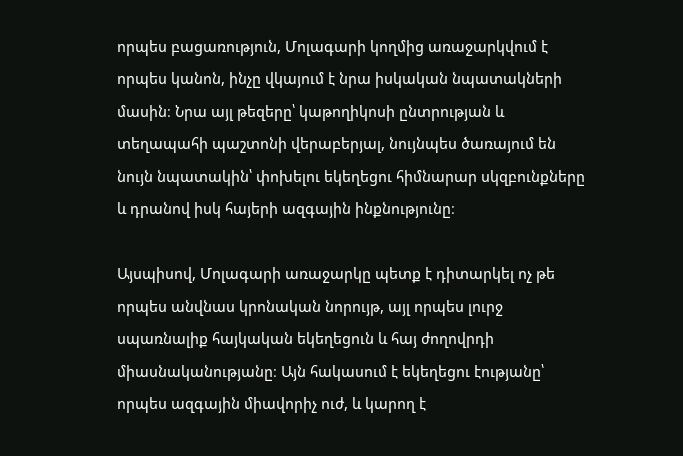որպես բացառություն, Մոլագարի կողմից առաջարկվում է որպես կանոն, ինչը վկայում է նրա իսկական նպատակների մասին։ Նրա այլ թեզերը՝ կաթողիկոսի ընտրության և տեղապահի պաշտոնի վերաբերյալ, նույնպես ծառայում են նույն նպատակին՝ փոխելու եկեղեցու հիմնարար սկզբունքները և դրանով իսկ հայերի ազգային ինքնությունը։

Այսպիսով, Մոլագարի առաջարկը պետք է դիտարկել ոչ թե որպես անվնաս կրոնական նորույթ, այլ որպես լուրջ սպառնալիք հայկական եկեղեցուն և հայ ժողովրդի միասնականությանը։ Այն հակասում է եկեղեցու էությանը՝ որպես ազգային միավորիչ ուժ, և կարող է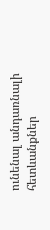ունենալ անդառնալի հետևանքներ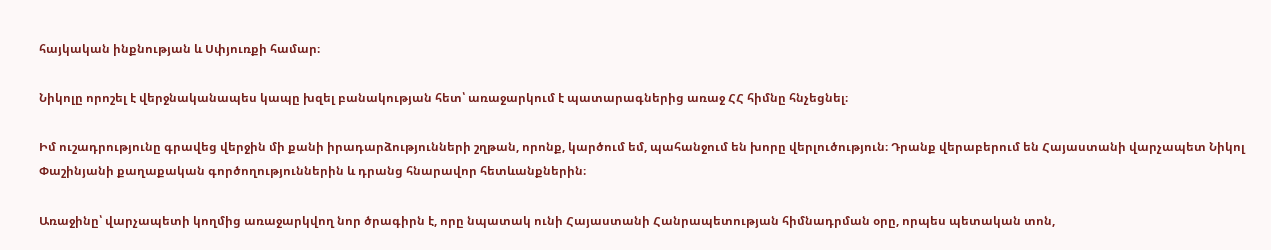հայկական ինքնության և Սփյուռքի համար։

Նիկոլը որոշել է վերջնականապես կապը խզել բանակության հետ՝ առաջարկում է պատարագներից առաջ ՀՀ հիմնը հնչեցնել։

Իմ ուշադրությունը գրավեց վերջին մի քանի իրադարձությունների շղթան, որոնք, կարծում եմ, պահանջում են խորը վերլուծություն։ Դրանք վերաբերում են Հայաստանի վարչապետ Նիկոլ Փաշինյանի քաղաքական գործողություններին և դրանց հնարավոր հետևանքներին։

Առաջինը՝ վարչապետի կողմից առաջարկվող նոր ծրագիրն է, որը նպատակ ունի Հայաստանի Հանրապետության հիմնադրման օրը, որպես պետական տոն,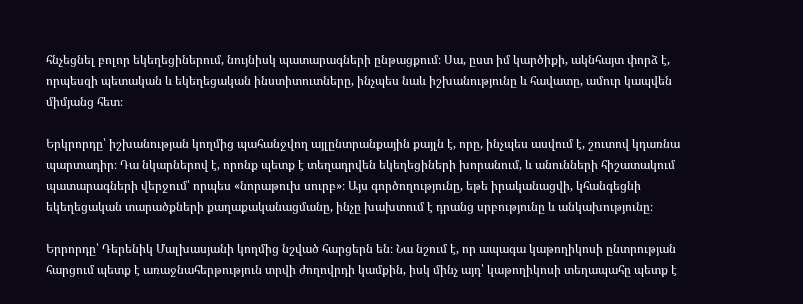հնչեցնել բոլոր եկեղեցիներում, նույնիսկ պատարագների ընթացքում։ Սա, ըստ իմ կարծիքի, ակնհայտ փորձ է, որպեսզի պետական և եկեղեցական ինստիտուտները, ինչպես նաև իշխանությունը և հավատը, ամուր կապվեն միմյանց հետ։

Երկրորդը՝ իշխանության կողմից պահանջվող այլընտրանքային քայլն է, որը, ինչպես ասվում է, շուտով կդառնա պարտադիր։ Դա նկարներով է, որոնք պետք է տեղադրվեն եկեղեցիների խորանում, և անունների հիշատակում պատարագների վերջում՝ որպես «նորաթուխ սուրբ»։ Այս գործողությունը, եթե իրականացվի, կհանգեցնի եկեղեցական տարածքների քաղաքականացմանը, ինչը խախտում է դրանց սրբությունը և անկախությունը։

Երրորդը՝ Դերենիկ Մալխասյանի կողմից նշված հարցերն են։ Նա նշում է, որ ապագա կաթողիկոսի ընտրության հարցում պետք է առաջնահերթություն տրվի ժողովրդի կամքին, իսկ մինչ այդ՝ կաթողիկոսի տեղապահը պետք է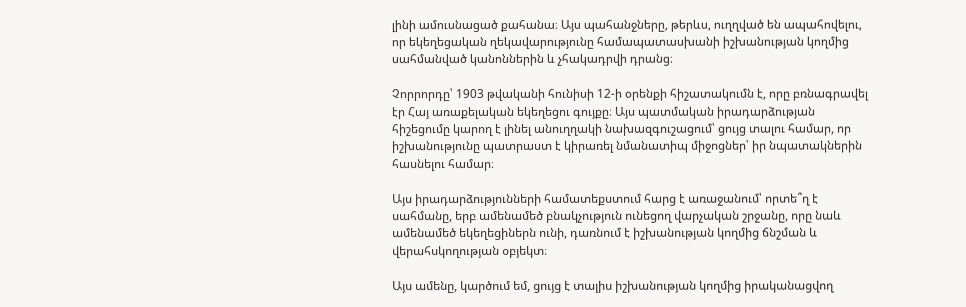լինի ամուսնացած քահանա։ Այս պահանջները, թերևս, ուղղված են ապահովելու, որ եկեղեցական ղեկավարությունը համապատասխանի իշխանության կողմից սահմանված կանոններին և չհակադրվի դրանց։

Չորրորդը՝ 1903 թվականի հունիսի 12-ի օրենքի հիշատակումն է, որը բռնագրավել էր Հայ առաքելական եկեղեցու գույքը։ Այս պատմական իրադարձության հիշեցումը կարող է լինել անուղղակի նախազգուշացում՝ ցույց տալու համար, որ իշխանությունը պատրաստ է կիրառել նմանատիպ միջոցներ՝ իր նպատակներին հասնելու համար։

Այս իրադարձությունների համատեքստում հարց է առաջանում՝ որտե՞ղ է սահմանը, երբ ամենամեծ բնակչություն ունեցող վարչական շրջանը, որը նաև ամենամեծ եկեղեցիներն ունի, դառնում է իշխանության կողմից ճնշման և վերահսկողության օբյեկտ։

Այս ամենը, կարծում եմ, ցույց է տալիս իշխանության կողմից իրականացվող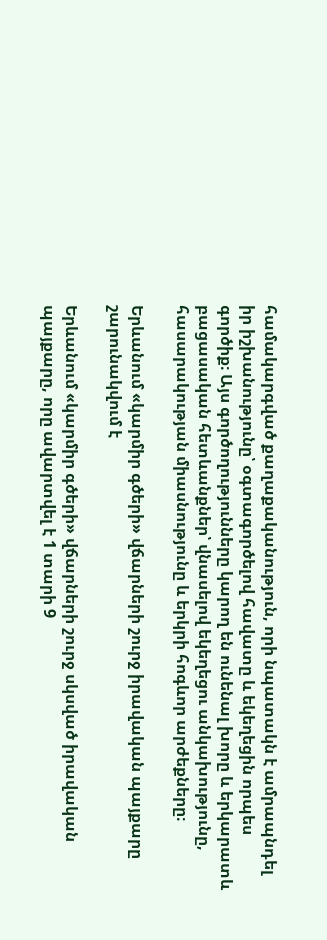համակարգված քաղաքականություն, որի նպատակն է ամրապնդել իր իշխանությունը՝ օգտագործելով հավատը և եկեղեցին որպես գործիք։ Այս գործողությունները կարող են ունենալ խորը և երկարատև բացասական հետևանքներ՝ վնասելով եկեղեցու անկախությունը, հասարակության միասնությունը և երկրի հոգևոր արժեքները։

Երևանում «կարմիր գծերի» վճարների շուրջ իրավական պայքարը շարունակվում է

Երևանում «կարմիր գծերի» վճարների շուրջ սկսված իրավական պայքարը, որը ավարտվել է 1 տարի 9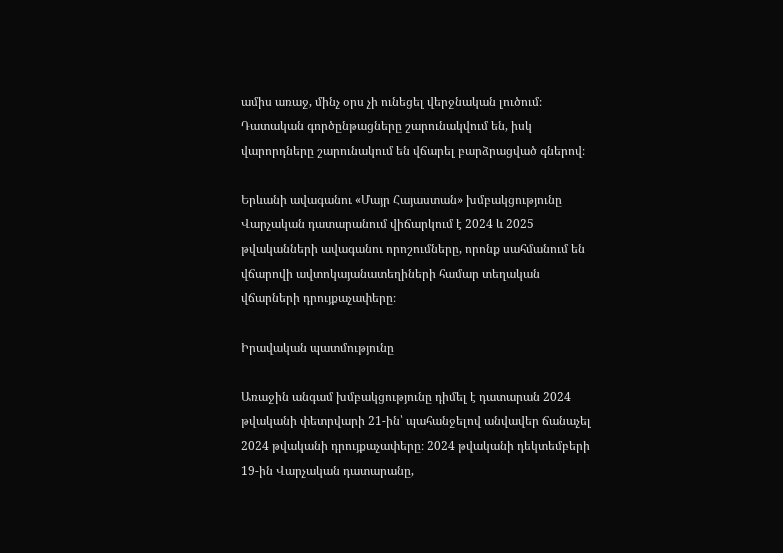ամիս առաջ, մինչ օրս չի ունեցել վերջնական լուծում։ Դատական գործընթացները շարունակվում են, իսկ վարորդները շարունակում են վճարել բարձրացված գներով։

Երևանի ավագանու «Մայր Հայաստան» խմբակցությունը Վարչական դատարանում վիճարկում է 2024 և 2025 թվականների ավագանու որոշումները, որոնք սահմանում են վճարովի ավտոկայանատեղիների համար տեղական վճարների դրույքաչափերը։

Իրավական պատմությունը

Առաջին անգամ խմբակցությունը դիմել է դատարան 2024 թվականի փետրվարի 21-ին՝ պահանջելով անվավեր ճանաչել 2024 թվականի դրույքաչափերը։ 2024 թվականի դեկտեմբերի 19-ին Վարչական դատարանը,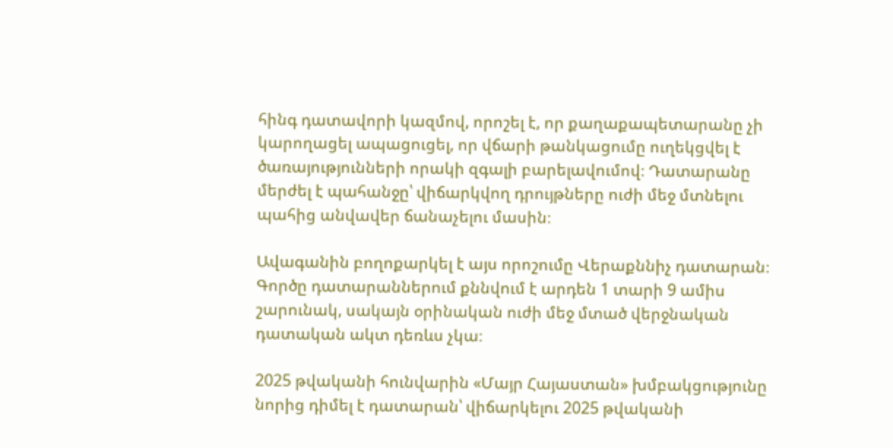հինգ դատավորի կազմով, որոշել է, որ քաղաքապետարանը չի կարողացել ապացուցել, որ վճարի թանկացումը ուղեկցվել է ծառայությունների որակի զգալի բարելավումով։ Դատարանը մերժել է պահանջը՝ վիճարկվող դրույթները ուժի մեջ մտնելու պահից անվավեր ճանաչելու մասին։

Ավագանին բողոքարկել է այս որոշումը Վերաքննիչ դատարան։ Գործը դատարաններում քննվում է արդեն 1 տարի 9 ամիս շարունակ, սակայն օրինական ուժի մեջ մտած վերջնական դատական ակտ դեռևս չկա։

2025 թվականի հունվարին «Մայր Հայաստան» խմբակցությունը նորից դիմել է դատարան՝ վիճարկելու 2025 թվականի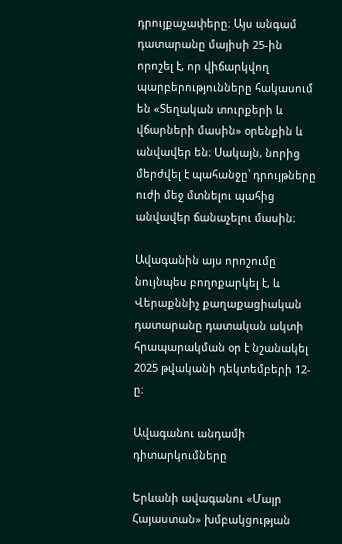դրույքաչափերը։ Այս անգամ դատարանը մայիսի 25-ին որոշել է, որ վիճարկվող պարբերությունները հակասում են «Տեղական տուրքերի և վճարների մասին» օրենքին և անվավեր են։ Սակայն, նորից մերժվել է պահանջը՝ դրույթները ուժի մեջ մտնելու պահից անվավեր ճանաչելու մասին։

Ավագանին այս որոշումը նույնպես բողոքարկել է, և Վերաքննիչ քաղաքացիական դատարանը դատական ակտի հրապարակման օր է նշանակել 2025 թվականի դեկտեմբերի 12-ը։

Ավագանու անդամի դիտարկումները

Երևանի ավագանու «Մայր Հայաստան» խմբակցության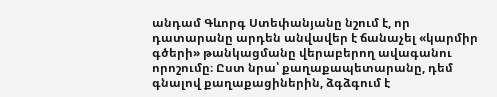անդամ Գևորգ Ստեփանյանը նշում է, որ դատարանը արդեն անվավեր է ճանաչել «կարմիր գծերի» թանկացմանը վերաբերող ավագանու որոշումը։ Ըստ նրա՝ քաղաքապետարանը, դեմ գնալով քաղաքացիներին, ձգձգում է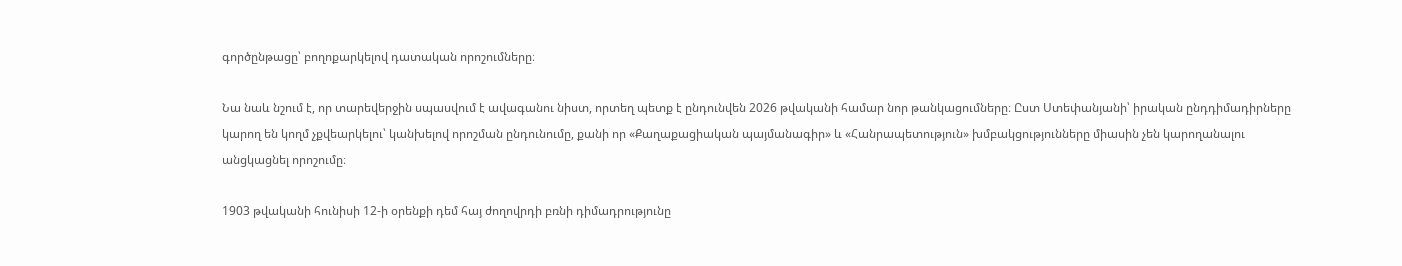գործընթացը՝ բողոքարկելով դատական որոշումները։

Նա նաև նշում է, որ տարեվերջին սպասվում է ավագանու նիստ, որտեղ պետք է ընդունվեն 2026 թվականի համար նոր թանկացումները։ Ըստ Ստեփանյանի՝ իրական ընդդիմադիրները կարող են կողմ չքվեարկելու՝ կանխելով որոշման ընդունումը, քանի որ «Քաղաքացիական պայմանագիր» և «Հանրապետություն» խմբակցությունները միասին չեն կարողանալու անցկացնել որոշումը։

1903 թվականի հունիսի 12-ի օրենքի դեմ հայ ժողովրդի բռնի դիմադրությունը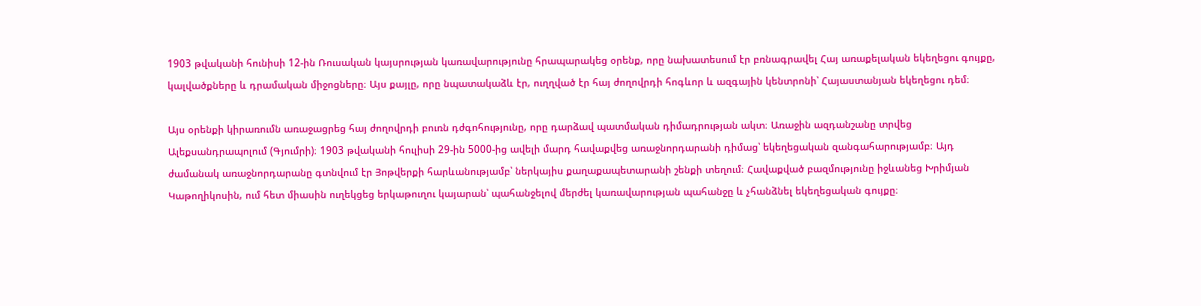1903 թվականի հունիսի 12-ին Ռուսական կայսրության կառավարությունը հրապարակեց օրենք, որը նախատեսում էր բռնագրավել Հայ առաքելական եկեղեցու գույքը, կալվածքները և դրամական միջոցները։ Այս քայլը, որը նպատակաձև էր, ուղղված էր հայ ժողովրդի հոգևոր և ազգային կենտրոնի՝ Հայաստանյան եկեղեցու դեմ։

Այս օրենքի կիրառումն առաջացրեց հայ ժողովրդի բուռն դժգոհությունը, որը դարձավ պատմական դիմադրության ակտ։ Առաջին ազդանշանը տրվեց Ալեքսանդրապոլում (Գյումրի)։ 1903 թվականի հուլիսի 29-ին 5000-ից ավելի մարդ հավաքվեց առաջնորդարանի դիմաց՝ եկեղեցական զանգահարությամբ։ Այդ ժամանակ առաջնորդարանը գտնվում էր Յոթվերքի հարևանությամբ՝ ներկայիս քաղաքապետարանի շենքի տեղում։ Հավաքված բազմությունը իջևանեց Խրիմյան Կաթողիկոսին, ում հետ միասին ուղեկցեց երկաթուղու կայարան՝ պահանջելով մերժել կառավարության պահանջը և չհանձնել եկեղեցական գույքը։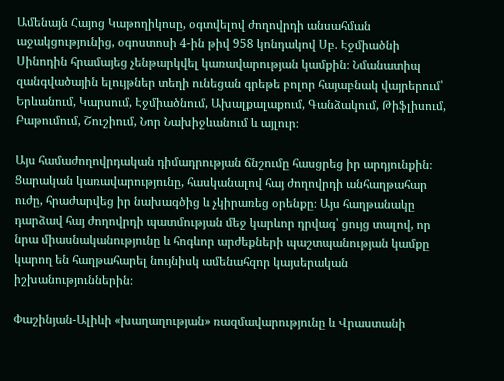Ամենայն Հայոց Կաթողիկոսը, օգտվելով ժողովրդի անսահման աջակցությունից, օգոստոսի 4-ին թիվ 958 կոնդակով Սբ. Էջմիածնի Սինոդին հրամայեց չենթարկվել կառավարության կամքին։ Նմանատիպ զանգվածային ելույթներ տեղի ունեցան գրեթե բոլոր հայաբնակ վայրերում՝ Երևանում, Կարսում, Էջմիածնում, Ախալքալաքում, Գանձակում, Թիֆլիսում, Բաթումում, Շուշիում, Նոր Նախիջևանում և այլուր։

Այս համաժողովրդական դիմադրության ճնշումը հասցրեց իր արդյունքին։ Ցարական կառավարությունը, հասկանալով հայ ժողովրդի անհաղթահար ուժը, հրաժարվեց իր նախագծից և չկիրառեց օրենքը։ Այս հաղթանակը դարձավ հայ ժողովրդի պատմության մեջ կարևոր դրվագ՝ ցույց տալով, որ նրա միասնականությունը և հոգևոր արժեքների պաշտպանության կամքը կարող են հաղթահարել նույնիսկ ամենահզոր կայսերական իշխանություններին։

Փաշինյան-Ալիևի «խաղաղության» ռազմավարությունը և Վրաստանի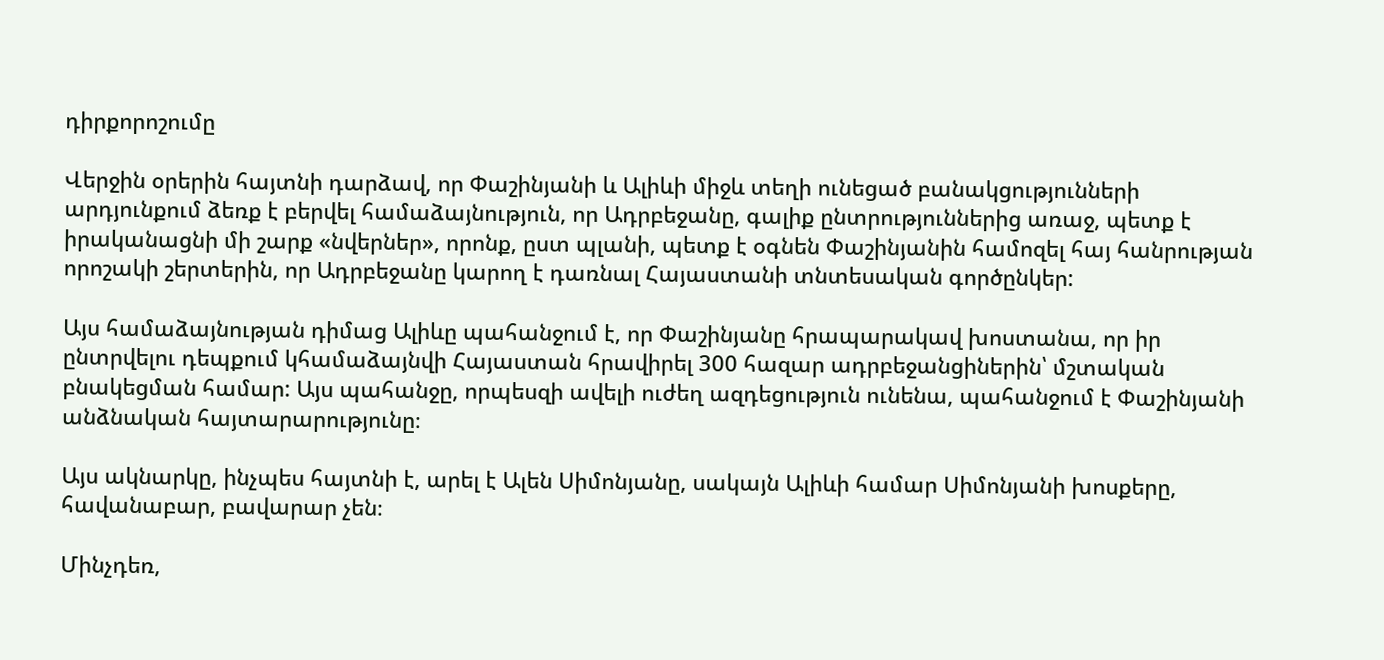դիրքորոշումը

Վերջին օրերին հայտնի դարձավ, որ Փաշինյանի և Ալիևի միջև տեղի ունեցած բանակցությունների արդյունքում ձեռք է բերվել համաձայնություն, որ Ադրբեջանը, գալիք ընտրություններից առաջ, պետք է իրականացնի մի շարք «նվերներ», որոնք, ըստ պլանի, պետք է օգնեն Փաշինյանին համոզել հայ հանրության որոշակի շերտերին, որ Ադրբեջանը կարող է դառնալ Հայաստանի տնտեսական գործընկեր:

Այս համաձայնության դիմաց Ալիևը պահանջում է, որ Փաշինյանը հրապարակավ խոստանա, որ իր ընտրվելու դեպքում կհամաձայնվի Հայաստան հրավիրել 300 հազար ադրբեջանցիներին՝ մշտական բնակեցման համար: Այս պահանջը, որպեսզի ավելի ուժեղ ազդեցություն ունենա, պահանջում է Փաշինյանի անձնական հայտարարությունը։

Այս ակնարկը, ինչպես հայտնի է, արել է Ալեն Սիմոնյանը, սակայն Ալիևի համար Սիմոնյանի խոսքերը, հավանաբար, բավարար չեն։

Մինչդեռ,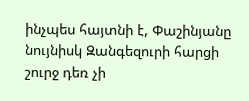ինչպես հայտնի է, Փաշինյանը նույնիսկ Զանգեզուրի հարցի շուրջ դեռ չի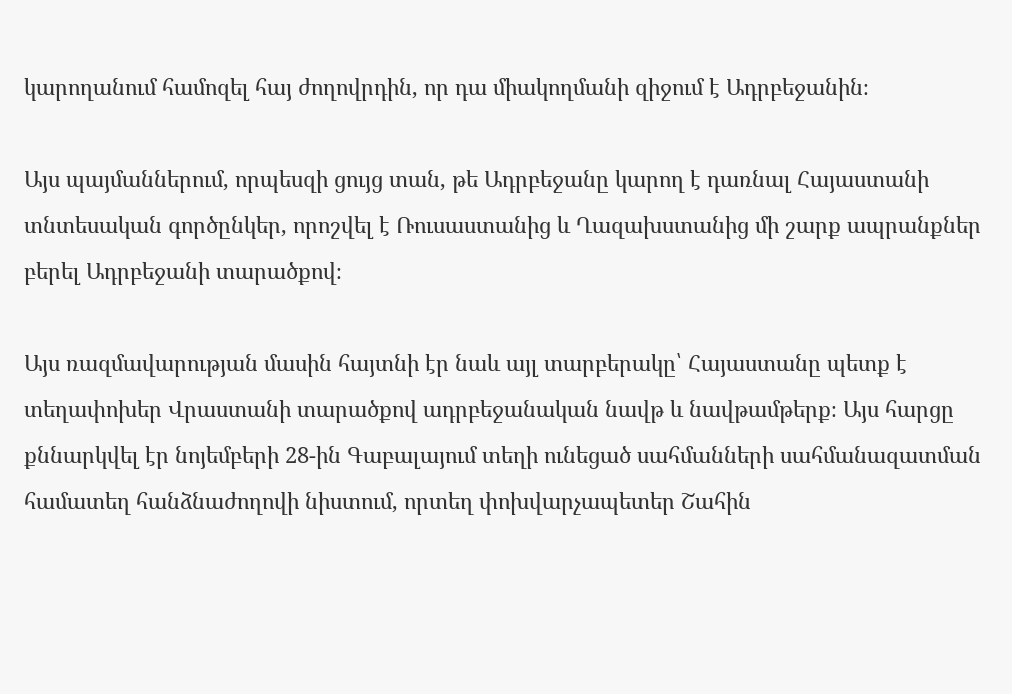կարողանում համոզել հայ ժողովրդին, որ դա միակողմանի զիջում է Ադրբեջանին։

Այս պայմաններում, որպեսզի ցույց տան, թե Ադրբեջանը կարող է դառնալ Հայաստանի տնտեսական գործընկեր, որոշվել է Ռուսաստանից և Ղազախստանից մի շարք ապրանքներ բերել Ադրբեջանի տարածքով։

Այս ռազմավարության մասին հայտնի էր նաև այլ տարբերակը՝ Հայաստանը պետք է տեղափոխեր Վրաստանի տարածքով ադրբեջանական նավթ և նավթամթերք։ Այս հարցը քննարկվել էր նոյեմբերի 28-ին Գաբալայում տեղի ունեցած սահմանների սահմանազատման համատեղ հանձնաժողովի նիստում, որտեղ փոխվարչապետեր Շահին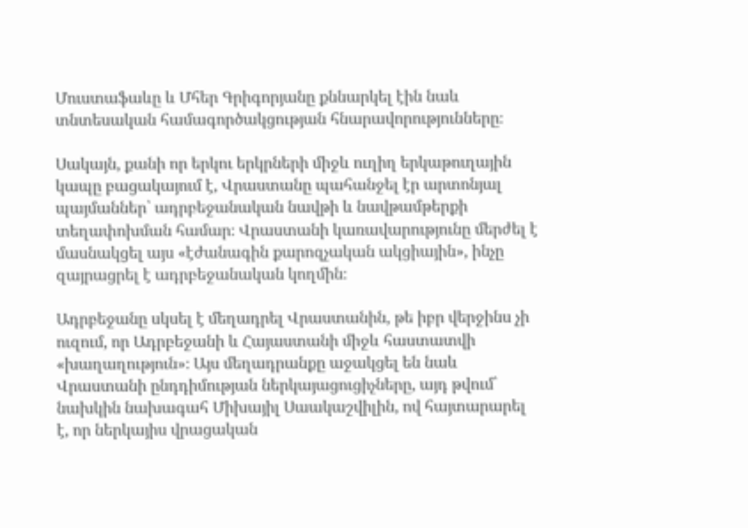Մուստաֆաևը և Մհեր Գրիգորյանը քննարկել էին նաև տնտեսական համագործակցության հնարավորությունները։

Սակայն, քանի որ երկու երկրների միջև ուղիղ երկաթուղային կապը բացակայում է, Վրաստանը պահանջել էր արտոնյալ պայմաններ՝ ադրբեջանական նավթի և նավթամթերքի տեղափոխման համար։ Վրաստանի կառավարությունը մերժել է մասնակցել այս «էժանագին քարոզչական ակցիային», ինչը զայրացրել է ադրբեջանական կողմին։

Ադրբեջանը սկսել է մեղադրել Վրաստանին, թե իբր վերջինս չի ուզում, որ Ադրբեջանի և Հայաստանի միջև հաստատվի «խաղաղություն»։ Այս մեղադրանքը աջակցել են նաև Վրաստանի ընդդիմության ներկայացուցիչները, այդ թվում՝ նախկին նախագահ Միխայիլ Սաակաշվիլին, ով հայտարարել է, որ ներկայիս վրացական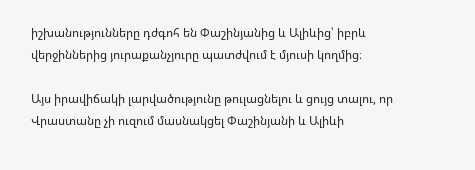իշխանությունները դժգոհ են Փաշինյանից և Ալիևից՝ իբրև վերջիններից յուրաքանչյուրը պատժվում է մյուսի կողմից։

Այս իրավիճակի լարվածությունը թուլացնելու և ցույց տալու, որ Վրաստանը չի ուզում մասնակցել Փաշինյանի և Ալիևի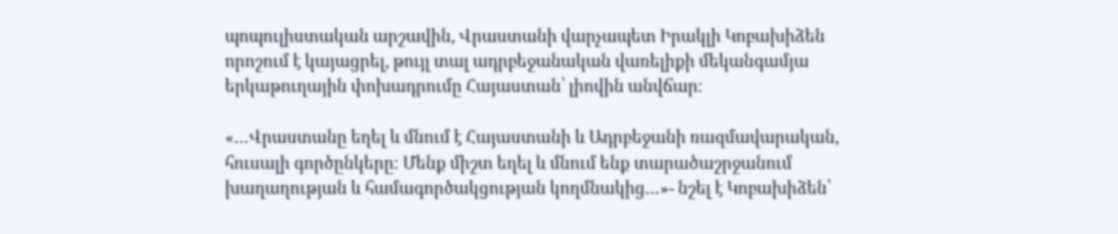պոպուլիստական արշավին, Վրաստանի վարչապետ Իրակլի Կոբախիձեն որոշում է կայացրել, թույլ տալ ադրբեջանական վառելիքի մեկանգամյա երկաթուղային փոխադրումը Հայաստան՝ լիովին անվճար։

«…Վրաստանը եղել և մնում է Հայաստանի և Ադրբեջանի ռազմավարական, հուսալի գործընկերը։ Մենք միշտ եղել և մնում ենք տարածաշրջանում խաղաղության և համագործակցության կողմնակից…»- նշել է Կոբախիձեն՝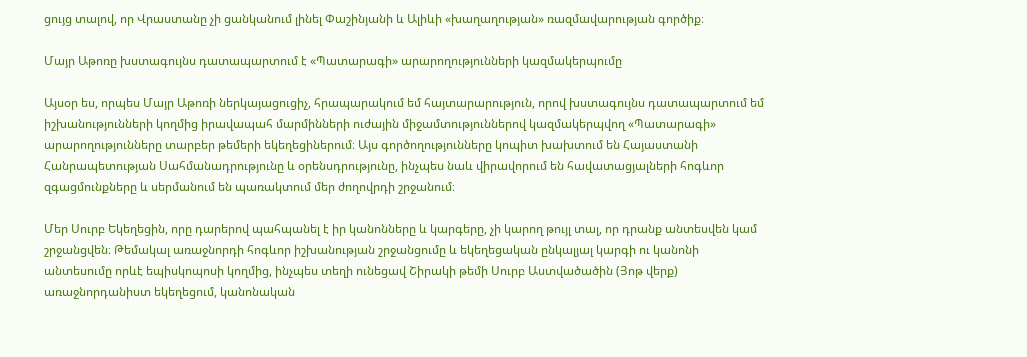ցույց տալով, որ Վրաստանը չի ցանկանում լինել Փաշինյանի և Ալիևի «խաղաղության» ռազմավարության գործիք։

Մայր Աթոռը խստագույնս դատապարտում է «Պատարագի» արարողությունների կազմակերպումը

Այսօր ես, որպես Մայր Աթոռի ներկայացուցիչ, հրապարակում եմ հայտարարություն, որով խստագույնս դատապարտում եմ իշխանությունների կողմից իրավապահ մարմինների ուժային միջամտություններով կազմակերպվող «Պատարագի» արարողությունները տարբեր թեմերի եկեղեցիներում։ Այս գործողությունները կոպիտ խախտում են Հայաստանի Հանրապետության Սահմանադրությունը և օրենսդրությունը, ինչպես նաև վիրավորում են հավատացյալների հոգևոր զգացմունքները և սերմանում են պառակտում մեր ժողովրդի շրջանում։

Մեր Սուրբ Եկեղեցին, որը դարերով պահպանել է իր կանոնները և կարգերը, չի կարող թույլ տալ, որ դրանք անտեսվեն կամ շրջանցվեն։ Թեմակալ առաջնորդի հոգևոր իշխանության շրջանցումը և եկեղեցական ընկալյալ կարգի ու կանոնի անտեսումը որևէ եպիսկոպոսի կողմից, ինչպես տեղի ունեցավ Շիրակի թեմի Սուրբ Աստվածածին (Յոթ վերք) առաջնորդանիստ եկեղեցում, կանոնական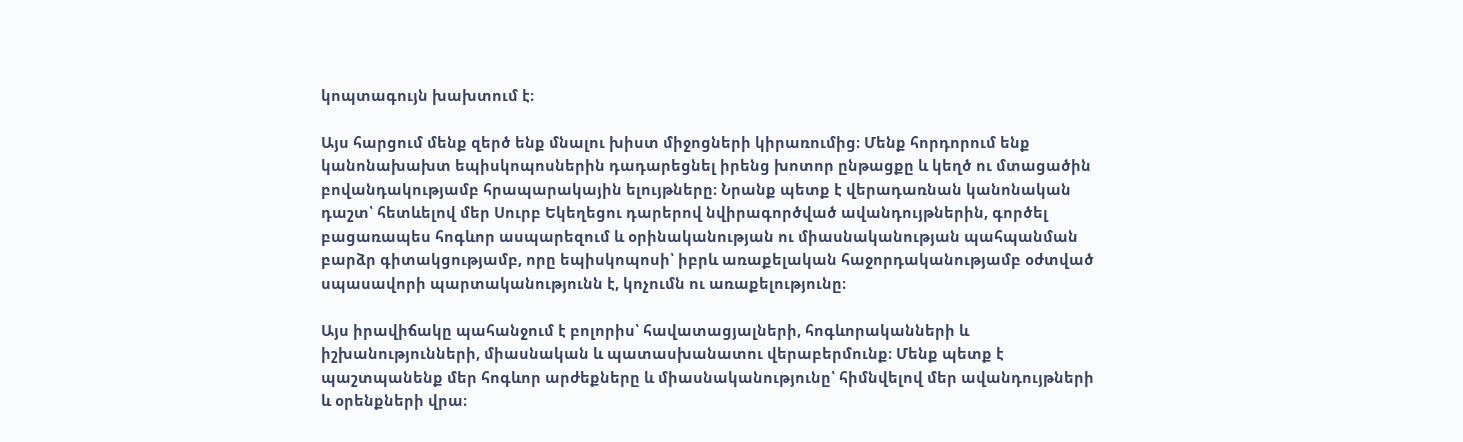կոպտագույն խախտում է։

Այս հարցում մենք զերծ ենք մնալու խիստ միջոցների կիրառումից։ Մենք հորդորում ենք կանոնախախտ եպիսկոպոսներին դադարեցնել իրենց խոտոր ընթացքը և կեղծ ու մտացածին բովանդակությամբ հրապարակային ելույթները։ Նրանք պետք է վերադառնան կանոնական դաշտ՝ հետևելով մեր Սուրբ Եկեղեցու դարերով նվիրագործված ավանդույթներին, գործել բացառապես հոգևոր ասպարեզում և օրինականության ու միասնականության պահպանման բարձր գիտակցությամբ, որը եպիսկոպոսի՝ իբրև առաքելական հաջորդականությամբ օժտված սպասավորի պարտականությունն է, կոչումն ու առաքելությունը։

Այս իրավիճակը պահանջում է բոլորիս՝ հավատացյալների, հոգևորականների և իշխանությունների, միասնական և պատասխանատու վերաբերմունք։ Մենք պետք է պաշտպանենք մեր հոգևոր արժեքները և միասնականությունը՝ հիմնվելով մեր ավանդույթների և օրենքների վրա։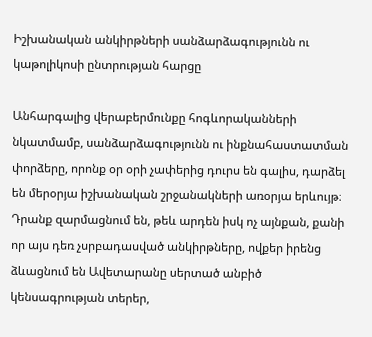Իշխանական անկիրթների սանձարձագությունն ու կաթոլիկոսի ընտրության հարցը

Անհարգալից վերաբերմունքը հոգևորականների նկատմամբ, սանձարձագությունն ու ինքնահաստատման փորձերը, որոնք օր օրի չափերից դուրս են գալիս, դարձել են մերօրյա իշխանական շրջանակների առօրյա երևույթ։ Դրանք զարմացնում են, թեև արդեն իսկ ոչ այնքան, քանի որ այս դեռ չսրբադասված անկիրթները, ովքեր իրենց ձևացնում են Ավետարանը սերտած անբիծ կենսագրության տերեր,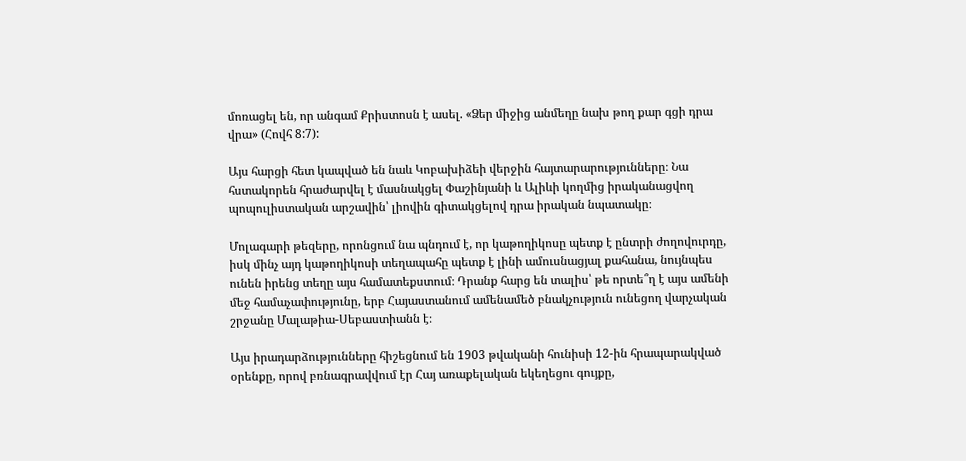մոռացել են, որ անգամ Քրիստոսն է ասել. «Ձեր միջից անմեղը նախ թող քար գցի դրա վրա» (Հովհ 8:7):

Այս հարցի հետ կապված են նաև Կոբախիձեի վերջին հայտարարությունները։ Նա հստակորեն հրաժարվել է մասնակցել Փաշինյանի և Ալիևի կողմից իրականացվող պոպուլիստական արշավին՝ լիովին գիտակցելով դրա իրական նպատակը։

Մոլագարի թեզերը, որոնցում նա պնդում է, որ կաթողիկոսը պետք է ընտրի ժողովուրդը, իսկ մինչ այդ կաթողիկոսի տեղապահը պետք է լինի ամուսնացյալ քահանա, նույնպես ունեն իրենց տեղը այս համատեքստում։ Դրանք հարց են տալիս՝ թե որտե՞ղ է այս ամենի մեջ համաչափությունը, երբ Հայաստանում ամենամեծ բնակչություն ունեցող վարչական շրջանը Մալաթիա-Սեբաստիանն է։

Այս իրադարձությունները հիշեցնում են 1903 թվականի հունիսի 12-ին հրապարակված օրենքը, որով բռնագրավվում էր Հայ առաքելական եկեղեցու գույքը,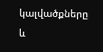կալվածքները և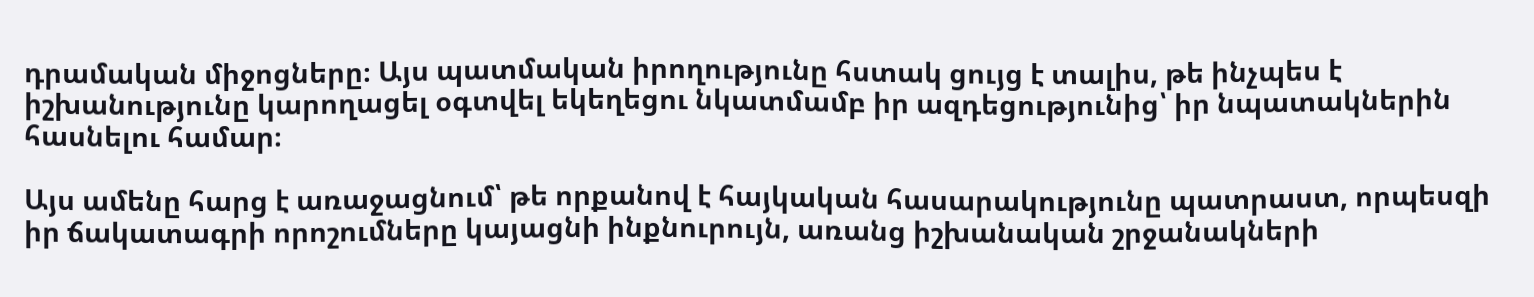դրամական միջոցները։ Այս պատմական իրողությունը հստակ ցույց է տալիս, թե ինչպես է իշխանությունը կարողացել օգտվել եկեղեցու նկատմամբ իր ազդեցությունից՝ իր նպատակներին հասնելու համար։

Այս ամենը հարց է առաջացնում՝ թե որքանով է հայկական հասարակությունը պատրաստ, որպեսզի իր ճակատագրի որոշումները կայացնի ինքնուրույն, առանց իշխանական շրջանակների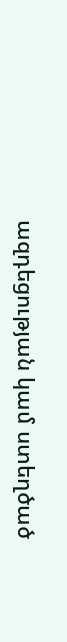ազդեցության կամ ստեղծած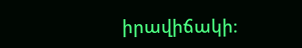իրավիճակի։